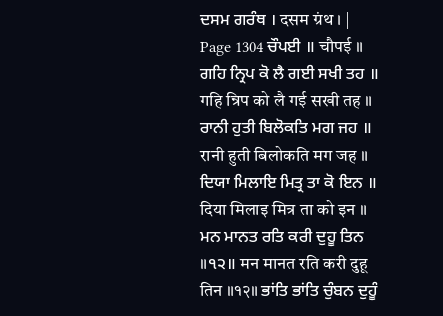ਦਸਮ ਗਰੰਥ । दसम ग्रंथ । |
Page 1304 ਚੌਪਈ ॥ चौपई ॥ ਗਹਿ ਨ੍ਰਿਪ ਕੋ ਲੈ ਗਈ ਸਖੀ ਤਹ ॥ गहि न्रिप को लै गई सखी तह ॥ ਰਾਨੀ ਹੁਤੀ ਬਿਲੋਕਤਿ ਮਗ ਜਹ ॥ रानी हुती बिलोकति मग जह ॥ ਦਿਯਾ ਮਿਲਾਇ ਮਿਤ੍ਰ ਤਾ ਕੋ ਇਨ ॥ दिया मिलाइ मित्र ता को इन ॥ ਮਨ ਮਾਨਤ ਰਤਿ ਕਰੀ ਦੁਹੂ ਤਿਨ ॥੧੨॥ मन मानत रति करी दुहू तिन ॥१२॥ ਭਾਂਤਿ ਭਾਂਤਿ ਚੁੰਬਨ ਦੁਹੂੰ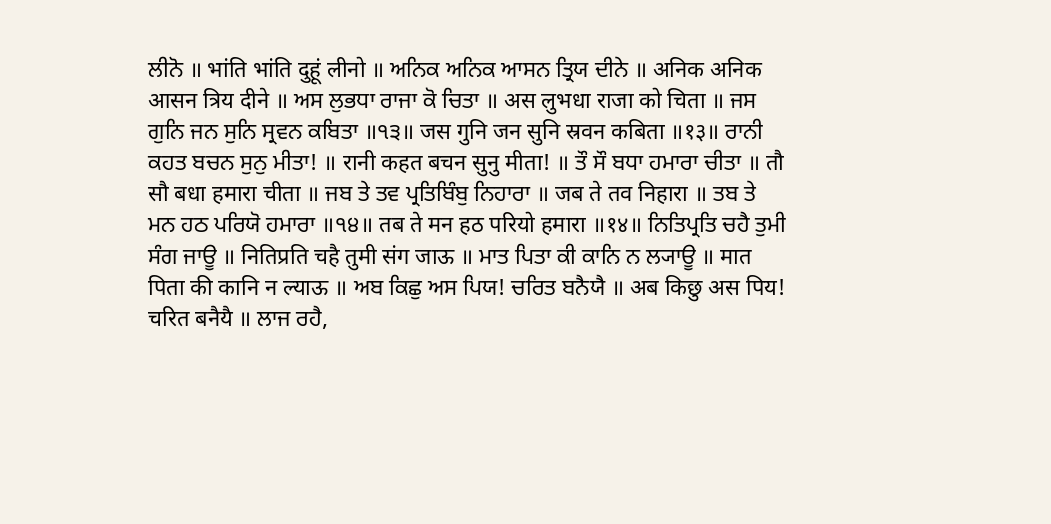ਲੀਨੋ ॥ भांति भांति दुहूं लीनो ॥ ਅਨਿਕ ਅਨਿਕ ਆਸਨ ਤ੍ਰਿਯ ਦੀਨੇ ॥ अनिक अनिक आसन त्रिय दीने ॥ ਅਸ ਲੁਭਧਾ ਰਾਜਾ ਕੋ ਚਿਤਾ ॥ अस लुभधा राजा को चिता ॥ ਜਸ ਗੁਨਿ ਜਨ ਸੁਨਿ ਸ੍ਰਵਨ ਕਬਿਤਾ ॥੧੩॥ जस गुनि जन सुनि स्रवन कबिता ॥१३॥ ਰਾਨੀ ਕਹਤ ਬਚਨ ਸੁਨੁ ਮੀਤਾ! ॥ रानी कहत बचन सुनु मीता! ॥ ਤੌ ਸੌ ਬਧਾ ਹਮਾਰਾ ਚੀਤਾ ॥ तौ सौ बधा हमारा चीता ॥ ਜਬ ਤੇ ਤਵ ਪ੍ਰਤਿਬਿੰਬੁ ਨਿਹਾਰਾ ॥ जब ते तव निहारा ॥ ਤਬ ਤੇ ਮਨ ਹਠ ਪਰਿਯੋ ਹਮਾਰਾ ॥੧੪॥ तब ते मन हठ परियो हमारा ॥१४॥ ਨਿਤਿਪ੍ਰਤਿ ਚਹੈ ਤੁਮੀ ਸੰਗ ਜਾਊ ॥ नितिप्रति चहै तुमी संग जाऊ ॥ ਮਾਤ ਪਿਤਾ ਕੀ ਕਾਨਿ ਨ ਲ੍ਯਾਊ ॥ मात पिता की कानि न ल्याऊ ॥ ਅਬ ਕਿਛੁ ਅਸ ਪਿਯ! ਚਰਿਤ ਬਨੈਯੈ ॥ अब किछु अस पिय! चरित बनैयै ॥ ਲਾਜ ਰਹੈ,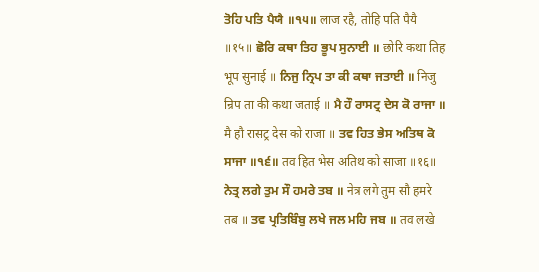ਤੋਹਿ ਪਤਿ ਪੈਯੈ ॥੧੫॥ लाज रहै, तोहि पति पैयै ॥१५॥ ਛੋਰਿ ਕਥਾ ਤਿਹ ਭੂਪ ਸੁਨਾਈ ॥ छोरि कथा तिह भूप सुनाई ॥ ਨਿਜੁ ਨ੍ਰਿਪ ਤਾ ਕੀ ਕਥਾ ਜਤਾਈ ॥ निजु न्रिप ता की कथा जताई ॥ ਮੈ ਹੌ ਰਾਸਟ੍ਰ ਦੇਸ ਕੋ ਰਾਜਾ ॥ मै हौ रासट्र देस को राजा ॥ ਤਵ ਹਿਤ ਭੇਸ ਅਤਿਥ ਕੋ ਸਾਜਾ ॥੧੬॥ तव हित भेस अतिथ को साजा ॥१६॥ ਨੇਤ੍ਰ ਲਗੇ ਤੁਮ ਸੌ ਹਮਰੇ ਤਬ ॥ नेत्र लगे तुम सौ हमरे तब ॥ ਤਵ ਪ੍ਰਤਿਬਿੰਬੁ ਲਖੇ ਜਲ ਮਹਿ ਜਬ ॥ तव लखे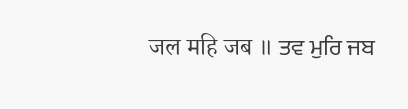जल महि जब ॥ ਤਵ ਮੁਰਿ ਜਬ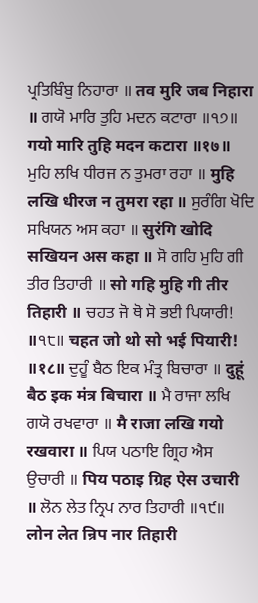ਪ੍ਰਤਿਬਿੰਬੁ ਨਿਹਾਰਾ ॥ तव मुरि जब निहारा ॥ ਗਯੋ ਮਾਰਿ ਤੁਹਿ ਮਦਨ ਕਟਾਰਾ ॥੧੭॥ गयो मारि तुहि मदन कटारा ॥१७॥ ਮੁਹਿ ਲਖਿ ਧੀਰਜ ਨ ਤੁਮਰਾ ਰਹਾ ॥ मुहि लखि धीरज न तुमरा रहा ॥ ਸੁਰੰਗਿ ਖੋਦਿ ਸਖਿਯਨ ਅਸ ਕਹਾ ॥ सुरंगि खोदि सखियन अस कहा ॥ ਸੋ ਗਹਿ ਮੁਹਿ ਗੀ ਤੀਰ ਤਿਹਾਰੀ ॥ सो गहि मुहि गी तीर तिहारी ॥ ਚਹਤ ਜੋ ਥੋ ਸੋ ਭਈ ਪਿਯਾਰੀ! ॥੧੮॥ चहत जो थो सो भई पियारी! ॥१८॥ ਦੁਹੂੰ ਬੈਠ ਇਕ ਮੰਤ੍ਰ ਬਿਚਾਰਾ ॥ दुहूं बैठ इक मंत्र बिचारा ॥ ਮੈ ਰਾਜਾ ਲਖਿ ਗਯੋ ਰਖਵਾਰਾ ॥ मै राजा लखि गयो रखवारा ॥ ਪਿਯ ਪਠਾਇ ਗ੍ਰਿਹ ਐਸ ਉਚਾਰੀ ॥ पिय पठाइ ग्रिह ऐस उचारी ॥ ਲੋਨ ਲੇਤ ਨ੍ਰਿਪ ਨਾਰ ਤਿਹਾਰੀ ॥੧੯॥ लोन लेत न्रिप नार तिहारी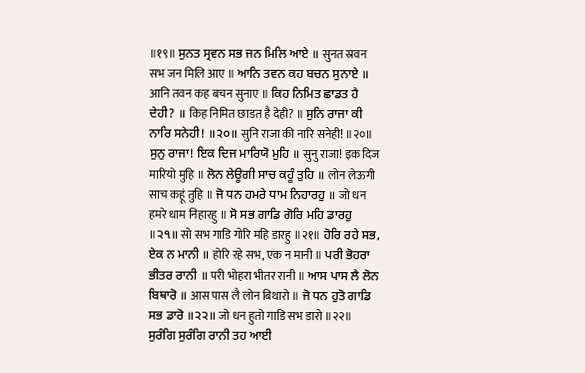॥१९॥ ਸੁਨਤ ਸ੍ਰਵਨ ਸਭ ਜਨ ਮਿਲਿ ਆਏ ॥ सुनत स्रवन सभ जन मिलि आए ॥ ਆਨਿ ਤਵਨ ਕਹ ਬਚਨ ਸੁਨਾਏ ॥ आनि तवन कह बचन सुनाए ॥ ਕਿਹ ਨਿਮਿਤ ਛਾਡਤ ਹੈ ਦੇਹੀ? ॥ किह निमित छाडत है देही? ॥ ਸੁਨਿ ਰਾਜਾ ਕੀ ਨਾਰਿ ਸਨੇਹੀ! ॥੨੦॥ सुनि राजा की नारि सनेही! ॥२०॥ ਸੁਨੁ ਰਾਜਾ! ਇਕ ਦਿਜ ਮਾਰਿਯੋ ਮੁਹਿ ॥ सुनु राजा! इक दिज मारियो मुहि ॥ ਲੋਨ ਲੇਊਗੀ ਸਾਚ ਕਹੂੰ ਤੁਹਿ ॥ लोन लेऊगी साच कहूं तुहि ॥ ਜੋ ਧਨ ਹਮਰੇ ਧਾਮ ਨਿਹਾਰਹੁ ॥ जो धन हमरे धाम निहारहु ॥ ਸੋ ਸਭ ਗਾਡਿ ਗੋਰਿ ਮਹਿ ਡਾਰਹੁ ॥੨੧॥ सो सभ गाडि गोरि महि डारहु ॥२१॥ ਹੋਰਿ ਰਹੇ ਸਭ, ਏਕ ਨ ਮਾਨੀ ॥ होरि रहे सभ, एक न मानी ॥ ਪਰੀ ਭੋਹਰਾ ਭੀਤਰ ਰਾਨੀ ॥ परी भोहरा भीतर रानी ॥ ਆਸ ਪਾਸ ਲੈ ਲੋਨ ਬਿਥਾਰੋ ॥ आस पास लै लोन बिथारो ॥ ਜੋ ਧਨ ਹੁਤੋ ਗਾਡਿ ਸਭ ਡਾਰੋ ॥੨੨॥ जो धन हुतो गाडि सभ डारो ॥२२॥ ਸੁਰੰਗਿ ਸੁਰੰਗਿ ਰਾਨੀ ਤਹ ਆਈ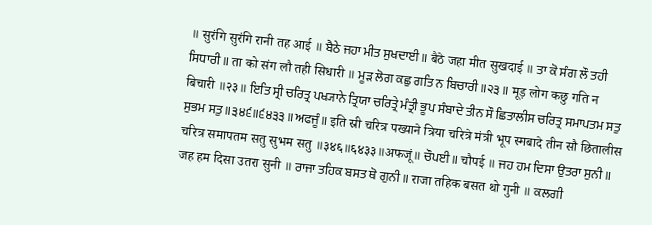॥ सुरंगि सुरंगि रानी तह आई ॥ ਬੈਠੇ ਜਹਾ ਮੀਤ ਸੁਖਦਾਈ ॥ बैठे जहा मीत सुखदाई ॥ ਤਾ ਕੋ ਸੰਗ ਲੌ ਤਹੀ ਸਿਧਾਰੀ ॥ ता को संग लौ तही सिधारी ॥ ਮੂੜ ਲੋਗ ਕਛੁ ਗਤਿ ਨ ਬਿਚਾਰੀ ॥੨੩॥ मूड़ लोग कछु गति न बिचारी ॥२३॥ ਇਤਿ ਸ੍ਰੀ ਚਰਿਤ੍ਰ ਪਖ੍ਯਾਨੇ ਤ੍ਰਿਯਾ ਚਰਿਤ੍ਰੇ ਮੰਤ੍ਰੀ ਭੂਪ ਸੰਬਾਦੇ ਤੀਨ ਸੌ ਛਿਤਾਲੀਸ ਚਰਿਤ੍ਰ ਸਮਾਪਤਮ ਸਤੁ ਸੁਭਮ ਸਤੁ ॥੩੪੬॥੬੪੩੩॥ਅਫਜੂੰ॥ इति स्री चरित्र पख्याने त्रिया चरित्रे मंत्री भूप स्मबादे तीन सौ छितालीस चरित्र समापतम सतु सुभम सतु ॥३४६॥६४३३॥अफजूं॥ ਚੌਪਈ ॥ चौपई ॥ ਜਹ ਹਮ ਦਿਸਾ ਉਤਰਾ ਸੁਨੀ ॥ जह हम दिसा उतरा सुनी ॥ ਰਾਜਾ ਤਹਿਕ ਬਸਤ ਥੋ ਗੁਨੀ ॥ राजा तहिक बसत थो गुनी ॥ ਕਲਗੀ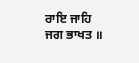ਰਾਇ ਜਾਹਿ ਜਗ ਭਾਖਤ ॥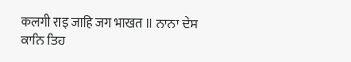कलगी राइ जाहि जग भाखत ॥ ਨਾਨਾ ਦੇਸ ਕਾਨਿ ਤਿਹ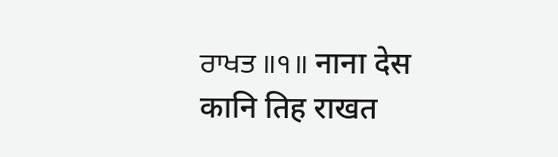ਰਾਖਤ ॥੧॥ नाना देस कानि तिह राखत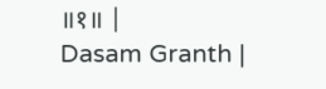॥१॥ |
Dasam Granth |